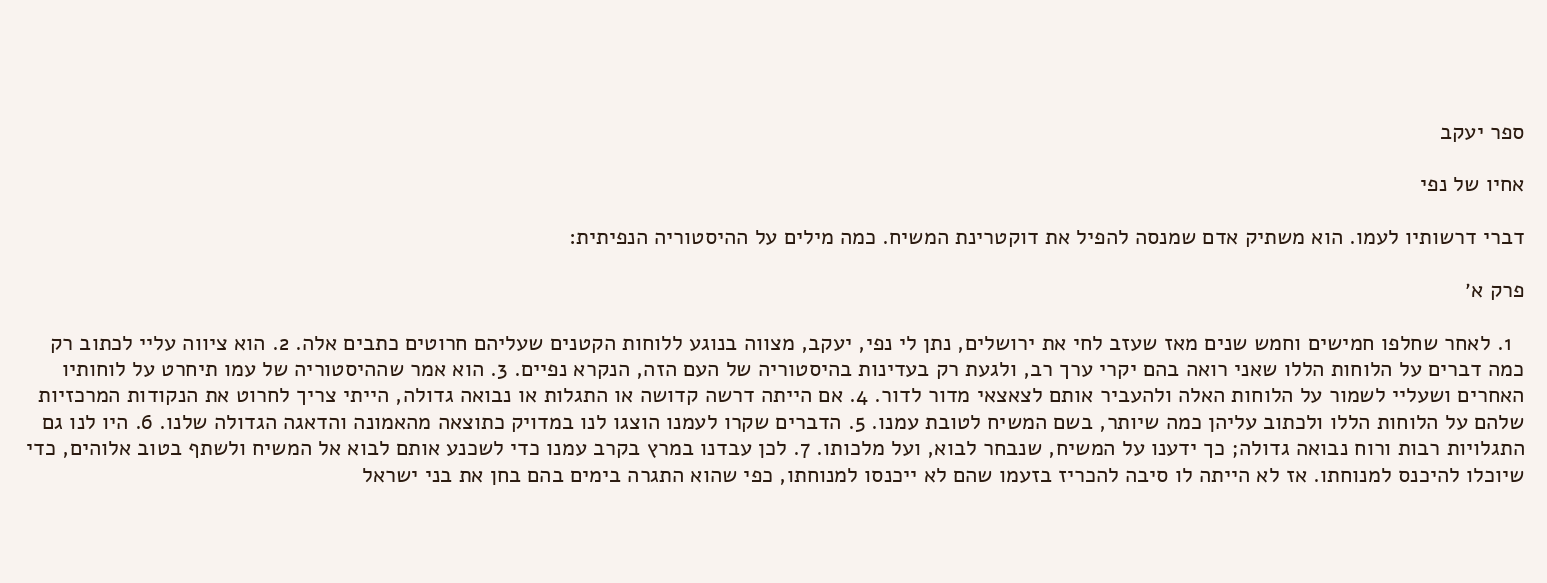ספר יעקב

אחיו של נפי

דברי דרשותיו לעמו. הוא משתיק אדם שמנסה להפיל את דוקטרינת המשיח. כמה מילים על ההיסטוריה הנפיתית:

פרק א׳

  1. לאחר שחלפו חמישים וחמש שנים מאז שעזב לחי את ירושלים, נתן לי נפי, יעקב, מצווה בנוגע ללוחות הקטנים שעליהם חרוטים כתבים אלה. 2. הוא ציווה עליי לכתוב רק כמה דברים על הלוחות הללו שאני רואה בהם יקרי ערך רב, ולגעת רק בעדינות בהיסטוריה של העם הזה, הנקרא נפיים. 3. הוא אמר שההיסטוריה של עמו תיחרט על לוחותיו האחרים ושעליי לשמור על הלוחות האלה ולהעביר אותם לצאצאי מדור לדור. 4. אם הייתה דרשה קדושה או התגלות או נבואה גדולה, הייתי צריך לחרוט את הנקודות המרכזיות שלהם על הלוחות הללו ולכתוב עליהן כמה שיותר, בשם המשיח לטובת עמנו. 5. הדברים שקרו לעמנו הוצגו לנו במדויק כתוצאה מהאמונה והדאגה הגדולה שלנו. 6. היו לנו גם התגלויות רבות ורוח נבואה גדולה; כך ידענו על המשיח, שנבחר לבוא, ועל מלכותו. 7. לכן עבדנו במרץ בקרב עמנו כדי לשכנע אותם לבוא אל המשיח ולשתף בטוב אלוהים, כדי שיוכלו להיכנס למנוחתו. אז לא הייתה לו סיבה להכריז בזעמו שהם לא ייכנסו למנוחתו, כפי שהוא התגרה בימים בהם בחן את בני ישראל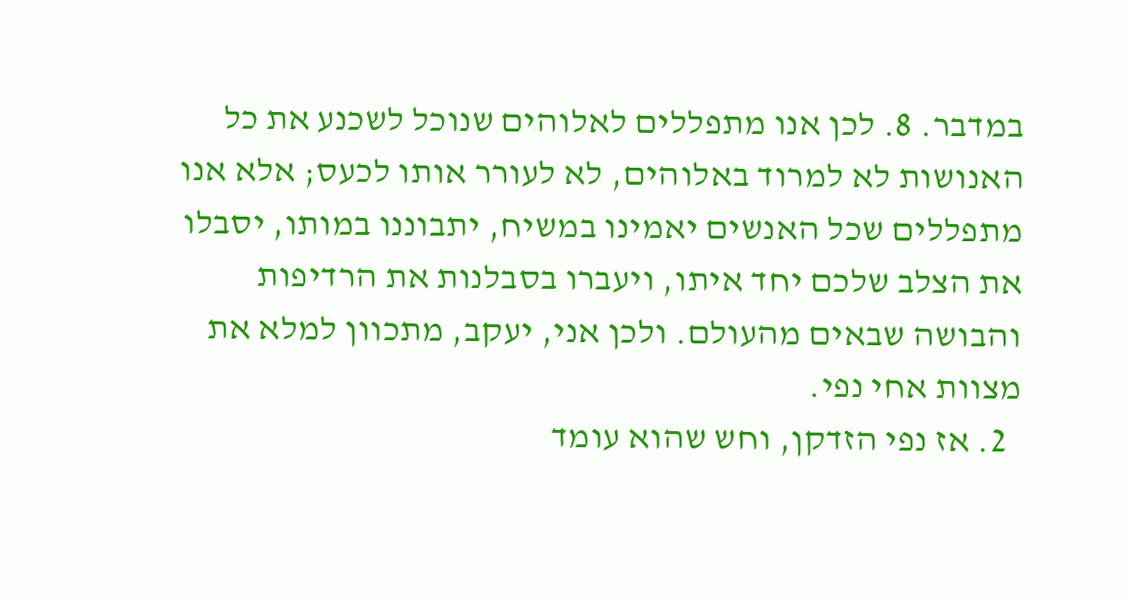במדבר. 8. לכן אנו מתפללים לאלוהים שנוכל לשכנע את כל האנושות לא למרוד באלוהים, לא לעורר אותו לכעס; אלא אנו מתפללים שכל האנשים יאמינו במשיח, יתבוננו במותו, יסבלו את הצלב שלכם יחד איתו, ויעברו בסבלנות את הרדיפות והבושה שבאים מהעולם. ולכן אני, יעקב, מתכוון למלא את מצוות אחי נפי.
  2. אז נפי הזדקן, וחש שהוא עומד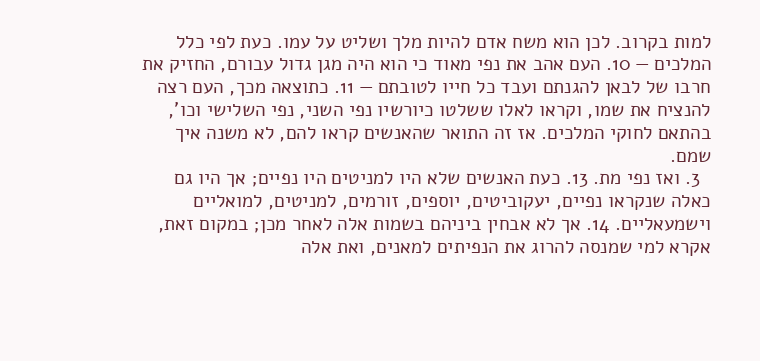למות בקרוב. לכן הוא משח אדם להיות מלך ושליט על עמו. כעת לפי כלל המלכים — 10. העם אהב את נפי מאוד כי הוא היה מגן גדול עבורם, החזיק את חרבו של לבאן להגנתם ועבד כל חייו לטובתם — 11. כתוצאה מכך, העם רצה להנציח את שמו, וקראו לאלו ששלטו כיורשיו נפי השני, נפי השלישי וכו’, בהתאם לחוקי המלכים. אז זה התואר שהאנשים קראו להם, לא משנה איך שמם.
  3. ואז נפי מת. 13. כעת האנשים שלא היו למניטים היו נפיים; אך היו גם כאלה שנקראו נפיים, יעקוביטים, יוספים, זורמים, למניטים, למואליים וישמעאליים. 14. אך לא אבחין ביניהם בשמות אלה לאחר מכן; במקום זאת, אקרא למי שמנסה להרוג את הנפיתים למאנים, ואת אלה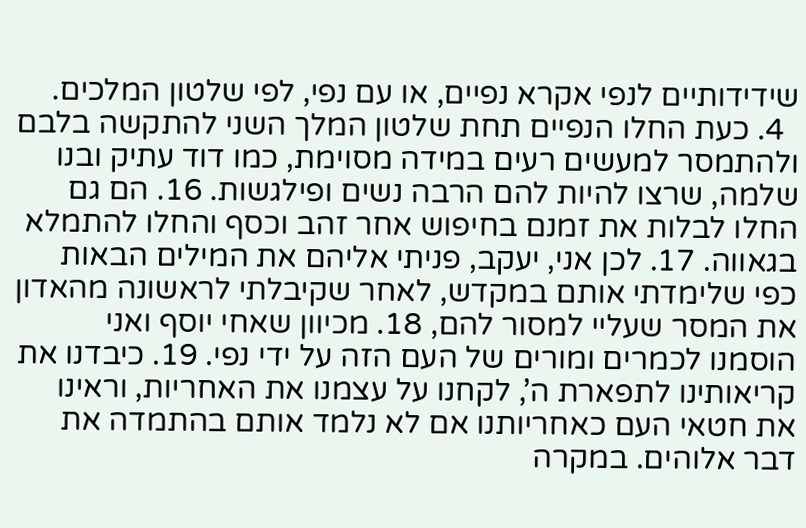שידידותיים לנפי אקרא נפיים, או עם נפי, לפי שלטון המלכים.
  4. כעת החלו הנפיים תחת שלטון המלך השני להתקשה בלבם ולהתמסר למעשים רעים במידה מסוימת, כמו דוד עתיק ובנו שלמה, שרצו להיות להם הרבה נשים ופילגשות. 16. הם גם החלו לבלות את זמנם בחיפוש אחר זהב וכסף והחלו להתמלא בגאווה. 17. לכן אני, יעקב, פניתי אליהם את המילים הבאות כפי שלימדתי אותם במקדש, לאחר שקיבלתי לראשונה מהאדון את המסר שעליי למסור להם, 18. מכיוון שאחי יוסף ואני הוסמנו לכמרים ומורים של העם הזה על ידי נפי. 19. כיבדנו את קריאותינו לתפארת ה’, לקחנו על עצמנו את האחריות, וראינו את חטאי העם כאחריותנו אם לא נלמד אותם בהתמדה את דבר אלוהים. במקרה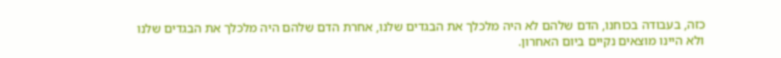כזה, בעבודה בכוחנו, הדם שלהם לא היה מלכלך את הבגדים שלנו, אחרת הדם שלהם היה מלכלך את הבגדים שלנו ולא היינו מוצאים נקיים ביום האחרון.